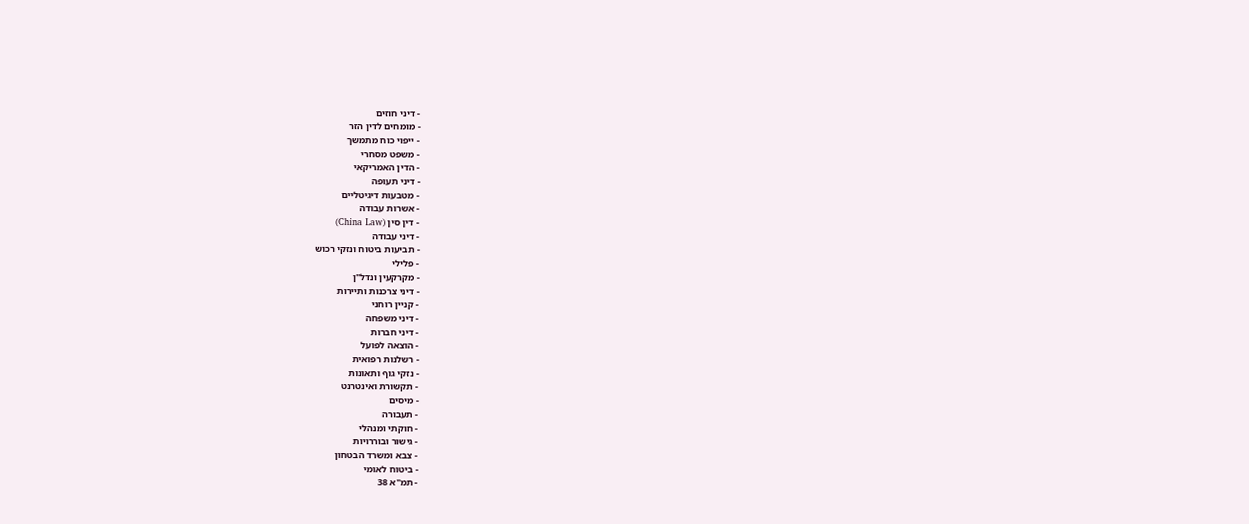- דיני חוזים
- מומחים לדין הזר
- ייפוי כוח מתמשך
- משפט מסחרי
- הדין האמריקאי
- דיני תעופה
- מטבעות דיגיטליים
- אשרות עבודה
- דין סין (China Law)
- דיני עבודה
- תביעות ביטוח ונזקי רכוש
- פלילי
- מקרקעין ונדל"ן
- דיני צרכנות ותיירות
- קניין רוחני
- דיני משפחה
- דיני חברות
- הוצאה לפועל
- רשלנות רפואית
- נזקי גוף ותאונות
- תקשורת ואינטרנט
- מיסים
- תעבורה
- חוקתי ומנהלי
- גישור ובוררויות
- צבא ומשרד הבטחון
- ביטוח לאומי
- תמ"א 38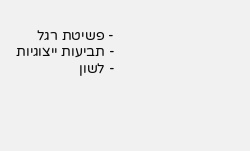- פשיטת רגל
- תביעות ייצוגיות
- לשון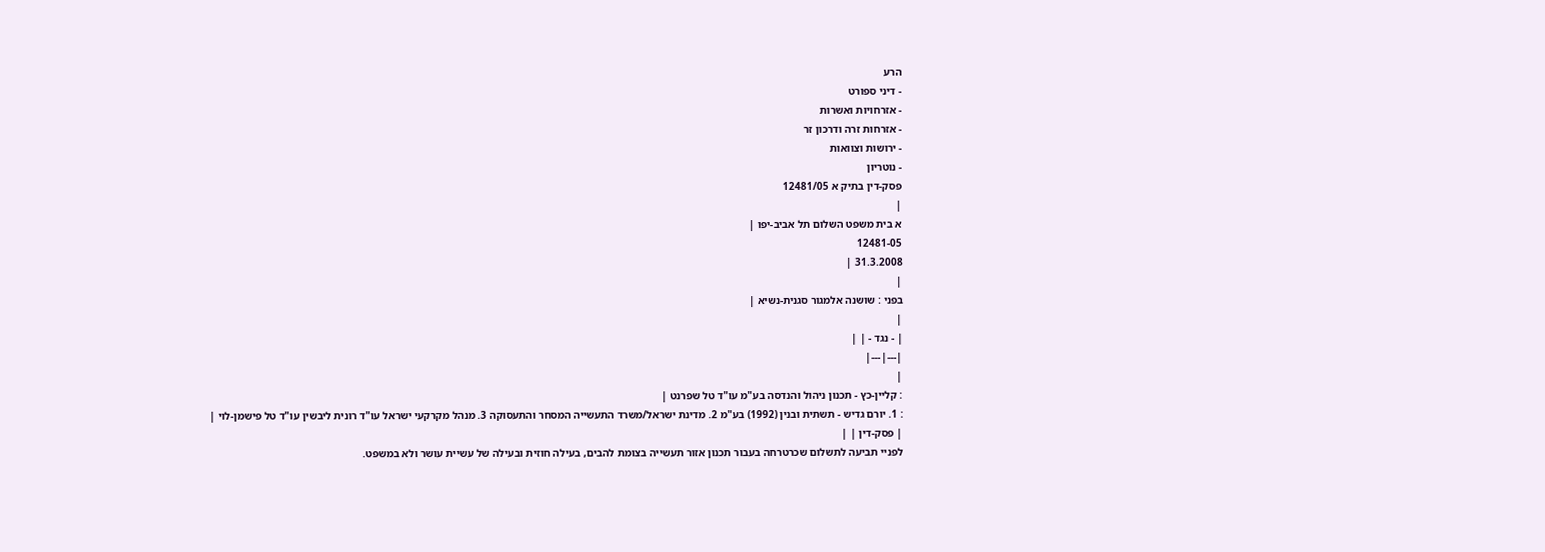הרע
- דיני ספורט
- אזרחויות ואשרות
- אזרחות זרה ודרכון זר
- ירושות וצוואות
- נוטריון
פסק-דין בתיק א 12481/05
|
א בית משפט השלום תל אביב-יפו |
12481-05
31.3.2008 |
|
בפני : שושנה אלמגור סגנית-נשיא |
|
| - נגד - | |
|---|---|
|
: קליין-כץ - תכנון ניהול והנדסה בע"מ עו"ד טל שפרנט |
: 1. יורם גדיש - תשתית ובנין (1992) בע"מ 2. מדינת ישראל/משרד התעשייה המסחר והתעסוקה 3. מנהל מקרקעי ישראל עו"ד רונית ליבשין עו"ד טל פישמן-לוי |
| פסק-דין | |
לפניי תביעה לתשלום שכרטרחה בעבור תכנון אזור תעשייה בצומת להבים, בעילה חוזית ובעילה של עשיית עושר ולא במשפט.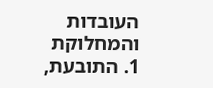העובדות והמחלוקת
1. התובעת,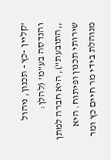'קליין -כץ - תכנון, ניהול והנדסה בע"מ' (להלן: ,,התובעת"), היא חברה למתן שירותי תכנון ופיתוח. היא מנוהלת בידי מר חיים כץ ומר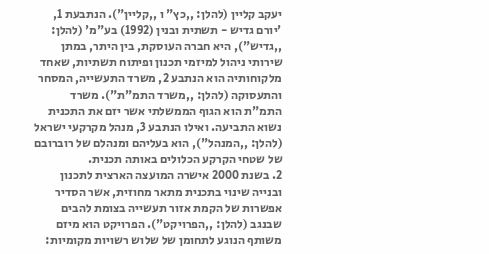יעקב קליין (להלן: ,,כץ" ו ,,קליין"). הנתבעת 1, 'יורם גדיש - תשתית ובנין (1992) בע"מ' (להלן: ,,גדיש"), היא חברה העוסקת, בין היתר, במתן שירותי ניהול למיזמי תכנון ופיתוח תשתיות, שאחד מלקוחותיה הוא הנתבע 2, משרד התעשייה, המסחר והתעסוקה (להלן: ,,משרד התמ"ת"). משרד התמ"ת הוא הגוף הממשלתי אשר יזם את התכנית נשוא התביעה. ואילו הנתבע 3, מנהל מקרקעי ישראל (להלן: ,,המנהל"), הוא בעליהם ומנהלם של רוברובם של שטחי הקרקע הכלולים באותה תכנית.
2. בשנת 2000 אישרה המועצה הארצית לתכנון ובנייה שינוי בתכנית מתאר מחוזית, אשר הסדיר אפשרות של הקמת אזור תעשייה בצומת להבים שבנגב (להלן: ,,הפרויקט"). הפרויקט הוא מיזם משותף הנוגע לתחומן של שלוש רשויות מקומיות: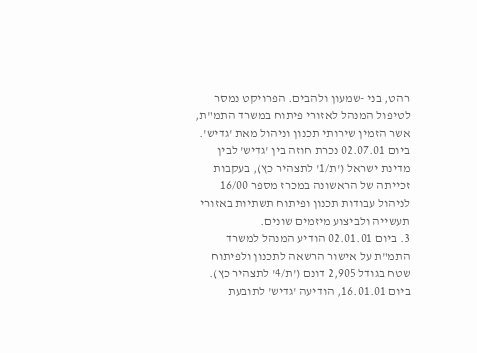רהט, בני -שמעון ולהבים. הפרויקט נמסר לטיפול המנהל לאזורי פיתוח במשרד התמ"ת, אשר הזמין שירותי תכנון וניהול מאת 'גדיש'. ביום 02.07.01 נכרת חוזה בין 'גדיש' לבין מדינת ישראל ('ת/1' לתצהיר כץ), בעקבות זכייתה של הראשונה במכרז מספר 16/00 לניהול עבודות תכנון ופיתוח תשתיות באזורי תעשייה ולביצוע מיזמים שונים.
3. ביום 02.01.01 הודיע המנהל למשרד התמ"ת על אישור הרשאה לתכנון ולפיתוח שטח בגודל 2,905 דונם ('ת/4' לתצהיר כץ). ביום 16.01.01, הודיעה 'גדיש' לתובעת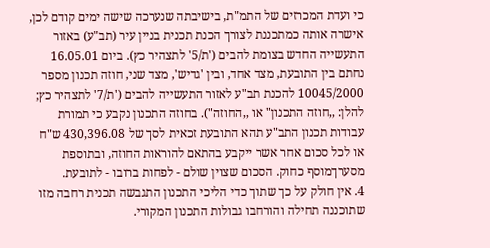כי ועדת המכרזים של התמ"ת, בישיבתה שנערכה שישה ימים קודם לכן, אישרה אותה כמתכננת לצורך הכנת תכנית בניין עיר (תב"ע) באזור התעשייה החדש בצומת להבים ('ת/5' לתצהיר כץ). ביום 16.05.01 נחתם בין התובעת, מצד אחד, ובין 'גדיש', מצד שני, חוזה תכנון מספר 10045/2000 להכנת תב"ע לאזור התעשייה להבים ('ת/7' לתצהיר כץ; להלן: ,,חוזה התכנון" או ,,החוזה"). בחוזה התכנון נקבע כי תמורת עבודות תכנון התב"ע תהא התובעת זכאית לסך של 430,396.08 ש"ח או לכל סכום אחר אשר ייקבע בהתאם להוראות החוזה, ובתוספת מסערךמוסף כחוק. הסכום שצוין שולם - לפחות ברובו - לתובעת.
4. אין חולק על כך שתוך כדי הליכי התכנון התגבשה תכנית רחבה מזו שתוכננה תחילה והורחבו גבולות התכנון המקורי.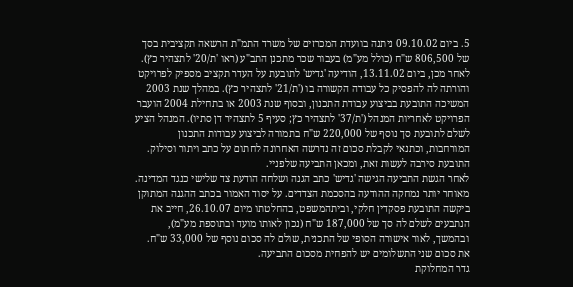5. ביום 09.10.02 ניתנה בוועדת המכרזים של משרד התמ"ת הרשאה תקציבית בסך של 806,500 ש"ח (כולל מע"מ) בעבור שכר מתכנן התב"ע (ראו 'ת/20' לתצהיר כץ). לאחר מכן, ביום 13.11.02, הודיעה 'גדיש' לתובעת על העדר תקציב מספיק לפרויקט והורתה לה להפסיק כל עבודה הקשורה בו ('ת/21' לתצהיר כץ). במהלך שנת 2003 המשיכה התובעת בביצוע עבודת התכנון, ובסוף שנת 2003 או בתחילת 2004 הועבר הפרויקט לאחריות המנהל ('ת/37' לתצהיר כץ; סעיף 5 לתצהיר דן סתיו). המנהל הציע לשלם לתובעת סך נוסף של 220,000 ש"ח בתמורה לביצוע עבודות התכנון המורחבות, וכתנאי לקבלת סכום זה נדרשה האחרונה לחתום על כתב ויתור וסילוק. התובעת סירבה לעשות זאת, ומכאן התביעה שלפניי.
לאחר הגשת התביעה הגישה 'גדיש' כתב הגנה ושלחה הודעת צד שלישי כנגד המדינה. מאוחר יותר נמחקה ההודעה בהסכמת הצדדים. על יסוד האמור בכתב ההגנה המתוקן ביקשה התובעת פסקדין חלקי, וביתהמשפט, בהחלטתו מיום 26.10.07, חייב את הנתבעים לשלם לה סך של 187,000 ש"ח (נכון לאותו מועד ובתוספת מע"מ), ובהמשך, לאור אישורה הסופי של התכנית, שולם לה סכום נוסף של 33,000 ש"ח. את סכום שני התשלומים יש להפחית מסכום התביעה.
גדר המחלוקת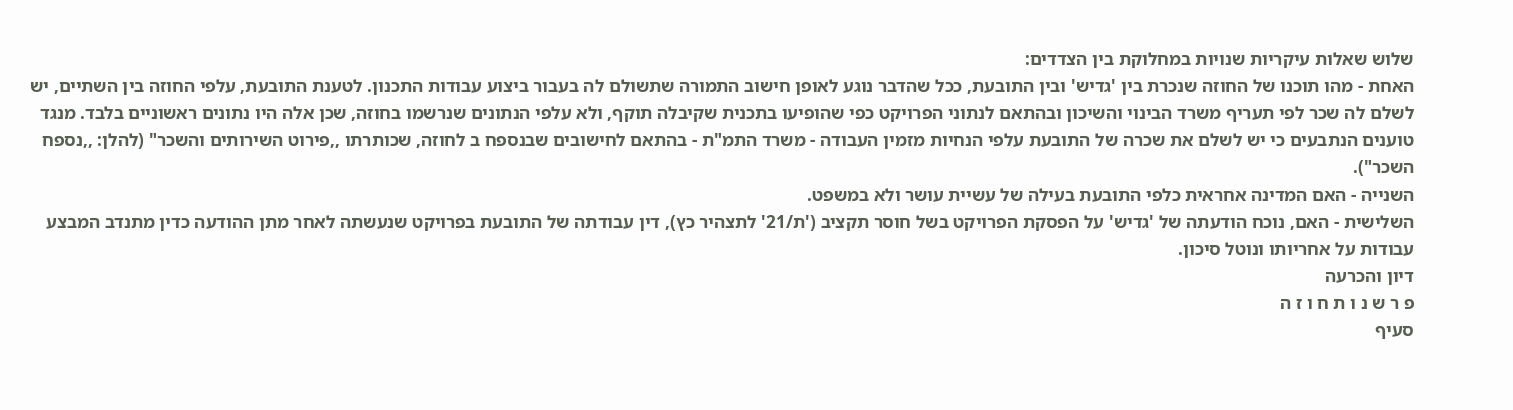שלוש שאלות עיקריות שנויות במחלוקת בין הצדדים:
האחת - מהו תוכנו של החוזה שנכרת בין 'גדיש' ובין התובעת, ככל שהדבר נוגע לאופן חישוב התמורה שתשולם לה בעבור ביצוע עבודות התכנון. לטענת התובעת, עלפי החוזה בין השתיים, יש לשלם לה שכר לפי תעריף משרד הבינוי והשיכון ובהתאם לנתוני הפרויקט כפי שהופיעו בתכנית שקיבלה תוקף, ולא עלפי הנתונים שנרשמו בחוזה, שכן אלה היו נתונים ראשוניים בלבד. מנגד טוענים הנתבעים כי יש לשלם את שכרה של התובעת עלפי הנחיות מזמין העבודה - משרד התמ"ת - בהתאם לחישובים שבנספח ב לחוזה, שכותרתו ,,פירוט השירותים והשכר" (להלן: ,,נספח השכר").
השנייה - האם המדינה אחראית כלפי התובעת בעילה של עשיית עושר ולא במשפט.
השלישית - האם, נוכח הודעתה של 'גדיש' על הפסקת הפרויקט בשל חוסר תקציב ('ת/21' לתצהיר כץ), דין עבודתה של התובעת בפרויקט שנעשתה לאחר מתן ההודעה כדין מתנדב המבצע עבודות על אחריותו ונוטל סיכון.
דיון והכרעה
פ ר ש נ ו ת ח ו ז ה
סעיף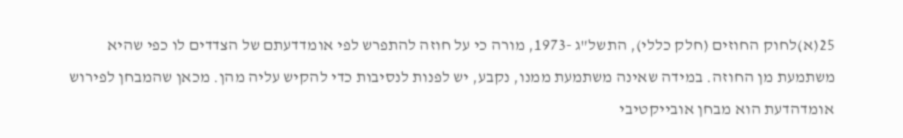25(א)לחוק החוזים (חלק כללי), התשל"ג -1973, מורה כי על חוזה להתפרש לפי אומדדעתם של הצדדים לו כפי שהיא משתמעת מן החוזה. במידה שאינה משתמעת ממנו, נקבע, יש לפנות לנסיבות כדי להקיש עליה מהן. מכאן שהמבחן לפירוש אומדהדעת הוא מבחן אובייקטיבי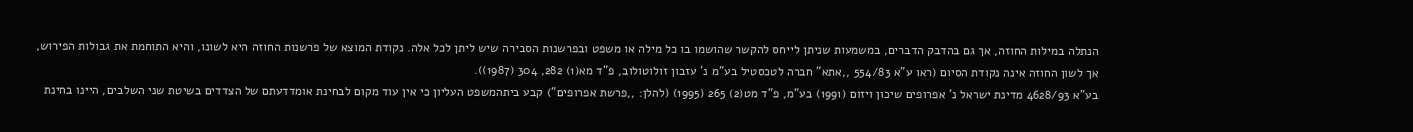הנתלה במילות החוזה, אך גם בהדבק הדברים, במשמעות שניתן לייחס להקשר שהושמו בו כל מילה או משפט ובפרשנות הסבירה שיש ליתן לכל אלה. נקודת המוצא של פרשנות החוזה היא לשונו, והיא התוחמת את גבולות הפירוש, אך לשון החוזה אינה נקודת הסיום (ראו ע"א 554/83 ,,אתא" חברה לטכסטיל בע"מ נ' עזבון זולוטולוב, פ"ד מא(1) 282, 304 (1987)).
בע"א 4628/93 מדינת ישראל נ' אפרופים שיכון ויזום (1991) בע"מ, פ"ד מט(2) 265 (1995) (להלן: ,,פרשת אפרופים") קבע ביתהמשפט העליון כי אין עוד מקום לבחינת אומדדעתם של הצדדים בשיטת שני השלבים, היינו בחינת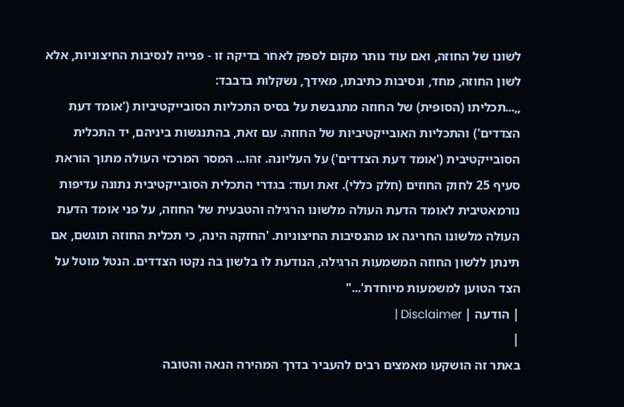לשונו של החוזה, ואם עוד נותר מקום לספק לאחר בדיקה זו - פנייה לנסיבות החיצוניות, אלא לשון החוזה, מחד, ונסיבות כתיבתו, מאידך, נשקלות בדבבד:
,,...תכליתו (הסופית) של החוזה מתגבשת על בסיס התכליות הסובייקטיביות ('אומד דעת הצדדים') והתכליות האובייקטיביות של החוזה. עם זאת, בהתנגשות ביניהם, יד התכלית הסובייקטיבית ('אומד דעת הצדדים') על העליונה. זהו... המסר המרכזי העולה מתוך הוראת סעיף 25 לחוק החוזים (חלק כללי). זאת ועוד: בגדרי התכלית הסובייקטיבית נתונה עדיפות נורמאטיבית לאומד הדעת העולה מלשונו הרגילה והטבעית של החוזה, על פני אומד הדעת העולה מלשונו החריגה או מהנסיבות החיצוניות. 'החזקה הינה, כי תכלית החוזה תוגשם, אם תינתן ללשון החוזה המשמעות הרגילה, הנודעת לו בלשון בה נקטו הצדדים. הנטל מוטל על הצד הטוען למשמעות מיוחדת'..."
| הודעה | Disclaimer |
|
באתר זה הושקעו מאמצים רבים להעביר בדרך המהירה הנאה והטובה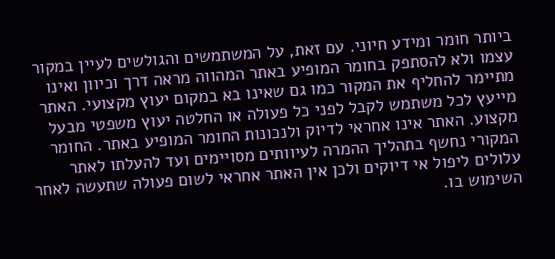ביותר חומר ומידע חיוני. עם זאת, על המשתמשים והגולשים לעיין במקור עצמו ולא להסתפק בחומר המופיע באתר המהווה מראה דרך וכיוון ואינו מתיימר להחליף את המקור כמו גם שאינו בא במקום יעוץ מקצועי. האתר מייעץ לכל משתמש לקבל לפני כל פעולה או החלטה יעוץ משפטי מבעל מקצוע. האתר אינו אחראי לדיוק ולנכונות החומר המופיע באתר. החומר המקורי נחשף בתהליך ההמרה לעיוותים מסויימים ועד להעלתו לאתר עלולים ליפול אי דיוקים ולכן אין האתר אחראי לשום פעולה שתעשה לאחר השימוש בו.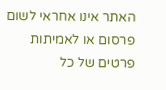האתר אינו אחראי לשום פרסום או לאמיתות פרטים של כל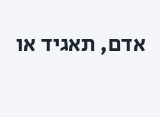אדם, תאגיד או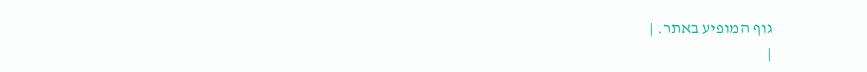גוף המופיע באתר. |
|